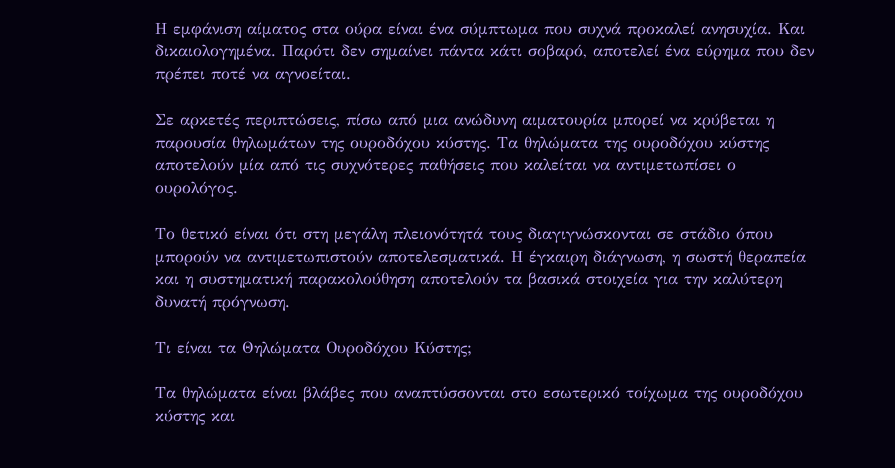Η εμφάνιση αίματος στα ούρα είναι ένα σύμπτωμα που συχνά προκαλεί ανησυχία. Και δικαιολογημένα. Παρότι δεν σημαίνει πάντα κάτι σοβαρό, αποτελεί ένα εύρημα που δεν πρέπει ποτέ να αγνοείται.

Σε αρκετές περιπτώσεις, πίσω από μια ανώδυνη αιματουρία μπορεί να κρύβεται η παρουσία θηλωμάτων της ουροδόχου κύστης. Τα θηλώματα της ουροδόχου κύστης αποτελούν μία από τις συχνότερες παθήσεις που καλείται να αντιμετωπίσει ο ουρολόγος.

Το θετικό είναι ότι στη μεγάλη πλειονότητά τους διαγιγνώσκονται σε στάδιο όπου μπορούν να αντιμετωπιστούν αποτελεσματικά. Η έγκαιρη διάγνωση, η σωστή θεραπεία και η συστηματική παρακολούθηση αποτελούν τα βασικά στοιχεία για την καλύτερη δυνατή πρόγνωση.

Τι είναι τα Θηλώματα Ουροδόχου Κύστης;

Τα θηλώματα είναι βλάβες που αναπτύσσονται στο εσωτερικό τοίχωμα της ουροδόχου κύστης και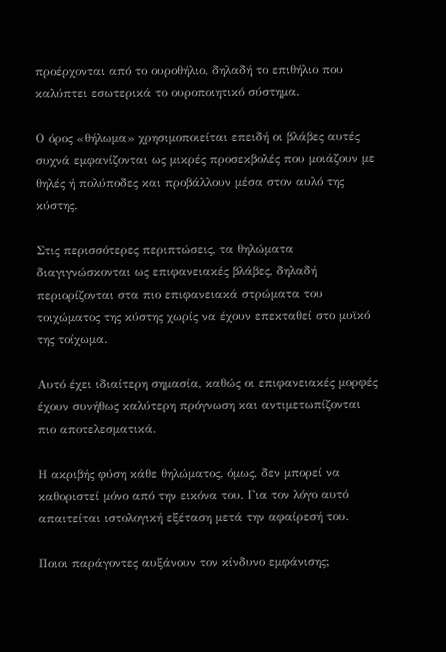προέρχονται από το ουροθήλιο, δηλαδή το επιθήλιο που καλύπτει εσωτερικά το ουροποιητικό σύστημα.

Ο όρος «θήλωμα» χρησιμοποιείται επειδή οι βλάβες αυτές συχνά εμφανίζονται ως μικρές προσεκβολές που μοιάζουν με θηλές ή πολύποδες και προβάλλουν μέσα στον αυλό της κύστης.

Στις περισσότερες περιπτώσεις, τα θηλώματα διαγιγνώσκονται ως επιφανειακές βλάβες, δηλαδή περιορίζονται στα πιο επιφανειακά στρώματα του τοιχώματος της κύστης χωρίς να έχουν επεκταθεί στο μυϊκό της τοίχωμα.

Αυτό έχει ιδιαίτερη σημασία, καθώς οι επιφανειακές μορφές έχουν συνήθως καλύτερη πρόγνωση και αντιμετωπίζονται πιο αποτελεσματικά.

Η ακριβής φύση κάθε θηλώματος, όμως, δεν μπορεί να καθοριστεί μόνο από την εικόνα του. Για τον λόγο αυτό απαιτείται ιστολογική εξέταση μετά την αφαίρεσή του.

Ποιοι παράγοντες αυξάνουν τον κίνδυνο εμφάνισης;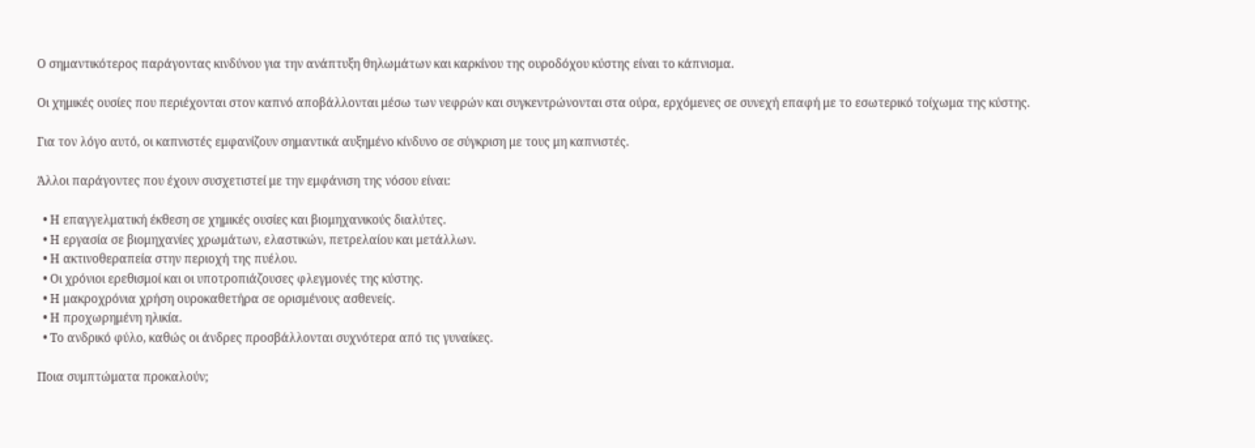Ο σημαντικότερος παράγοντας κινδύνου για την ανάπτυξη θηλωμάτων και καρκίνου της ουροδόχου κύστης είναι το κάπνισμα.

Οι χημικές ουσίες που περιέχονται στον καπνό αποβάλλονται μέσω των νεφρών και συγκεντρώνονται στα ούρα, ερχόμενες σε συνεχή επαφή με το εσωτερικό τοίχωμα της κύστης.

Για τον λόγο αυτό, οι καπνιστές εμφανίζουν σημαντικά αυξημένο κίνδυνο σε σύγκριση με τους μη καπνιστές.

Άλλοι παράγοντες που έχουν συσχετιστεί με την εμφάνιση της νόσου είναι:

  • Η επαγγελματική έκθεση σε χημικές ουσίες και βιομηχανικούς διαλύτες.
  • Η εργασία σε βιομηχανίες χρωμάτων, ελαστικών, πετρελαίου και μετάλλων.
  • Η ακτινοθεραπεία στην περιοχή της πυέλου.
  • Οι χρόνιοι ερεθισμοί και οι υποτροπιάζουσες φλεγμονές της κύστης.
  • Η μακροχρόνια χρήση ουροκαθετήρα σε ορισμένους ασθενείς.
  • Η προχωρημένη ηλικία.
  • Το ανδρικό φύλο, καθώς οι άνδρες προσβάλλονται συχνότερα από τις γυναίκες.

Ποια συμπτώματα προκαλούν;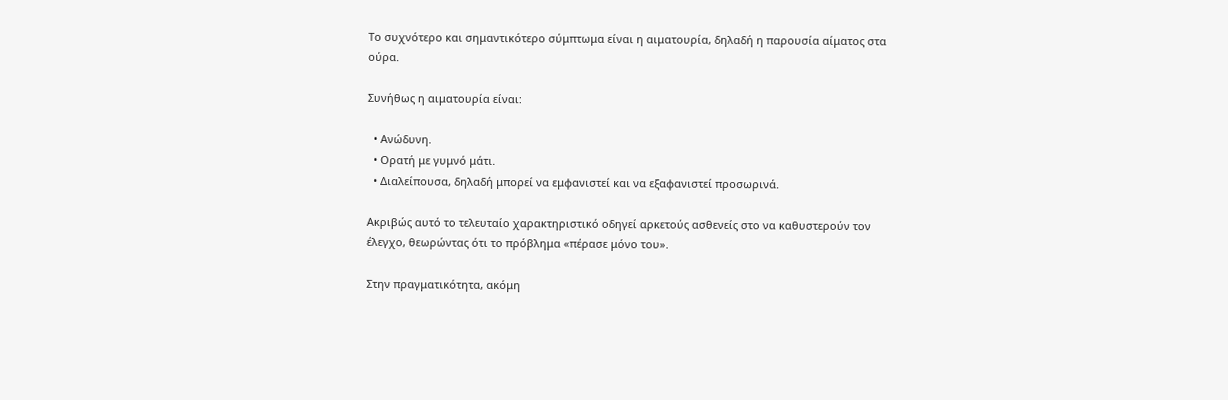Το συχνότερο και σημαντικότερο σύμπτωμα είναι η αιματουρία, δηλαδή η παρουσία αίματος στα ούρα.

Συνήθως η αιματουρία είναι:

  • Ανώδυνη.
  • Ορατή με γυμνό μάτι.
  • Διαλείπουσα, δηλαδή μπορεί να εμφανιστεί και να εξαφανιστεί προσωρινά.

Ακριβώς αυτό το τελευταίο χαρακτηριστικό οδηγεί αρκετούς ασθενείς στο να καθυστερούν τον έλεγχο, θεωρώντας ότι το πρόβλημα «πέρασε μόνο του».

Στην πραγματικότητα, ακόμη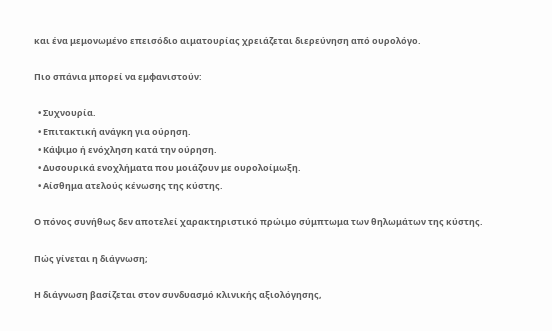και ένα μεμονωμένο επεισόδιο αιματουρίας χρειάζεται διερεύνηση από ουρολόγο.

Πιο σπάνια μπορεί να εμφανιστούν:

  • Συχνουρία.
  • Επιτακτική ανάγκη για ούρηση.
  • Κάψιμο ή ενόχληση κατά την ούρηση.
  • Δυσουρικά ενοχλήματα που μοιάζουν με ουρολοίμωξη.
  • Αίσθημα ατελούς κένωσης της κύστης.

Ο πόνος συνήθως δεν αποτελεί χαρακτηριστικό πρώιμο σύμπτωμα των θηλωμάτων της κύστης.

Πώς γίνεται η διάγνωση;

Η διάγνωση βασίζεται στον συνδυασμό κλινικής αξιολόγησης,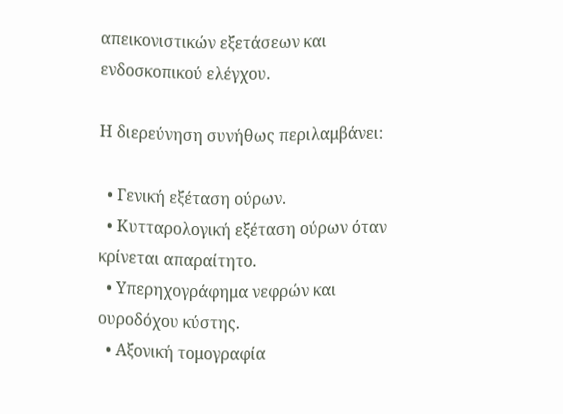απεικονιστικών εξετάσεων και ενδοσκοπικού ελέγχου.

Η διερεύνηση συνήθως περιλαμβάνει:

  • Γενική εξέταση ούρων.
  • Κυτταρολογική εξέταση ούρων όταν κρίνεται απαραίτητο.
  • Υπερηχογράφημα νεφρών και ουροδόχου κύστης.
  • Αξονική τομογραφία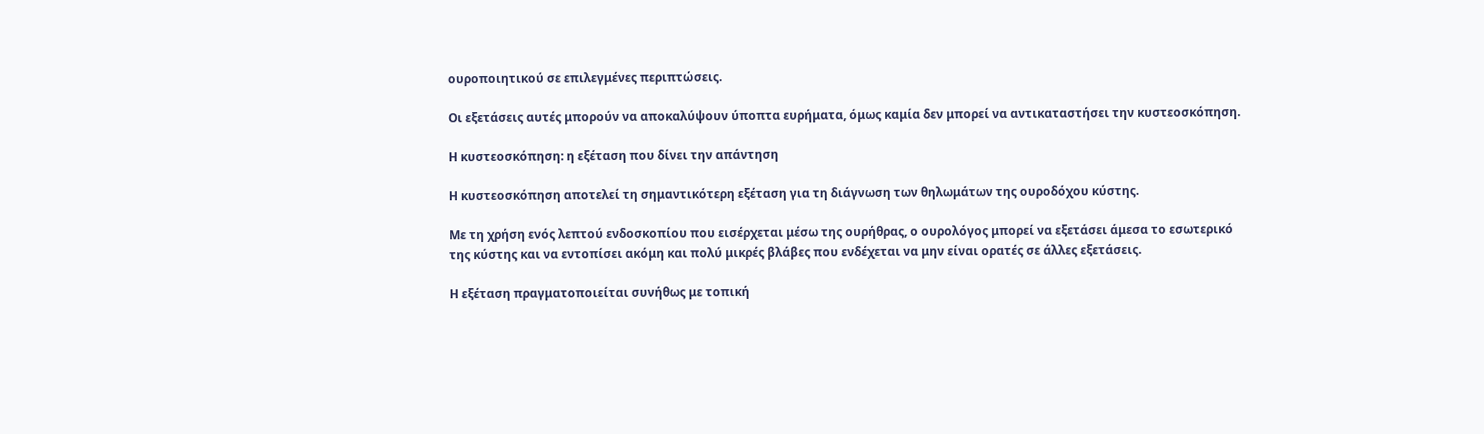ουροποιητικού σε επιλεγμένες περιπτώσεις.

Οι εξετάσεις αυτές μπορούν να αποκαλύψουν ύποπτα ευρήματα, όμως καμία δεν μπορεί να αντικαταστήσει την κυστεοσκόπηση.

Η κυστεοσκόπηση: η εξέταση που δίνει την απάντηση

Η κυστεοσκόπηση αποτελεί τη σημαντικότερη εξέταση για τη διάγνωση των θηλωμάτων της ουροδόχου κύστης.

Με τη χρήση ενός λεπτού ενδοσκοπίου που εισέρχεται μέσω της ουρήθρας, ο ουρολόγος μπορεί να εξετάσει άμεσα το εσωτερικό της κύστης και να εντοπίσει ακόμη και πολύ μικρές βλάβες που ενδέχεται να μην είναι ορατές σε άλλες εξετάσεις.

Η εξέταση πραγματοποιείται συνήθως με τοπική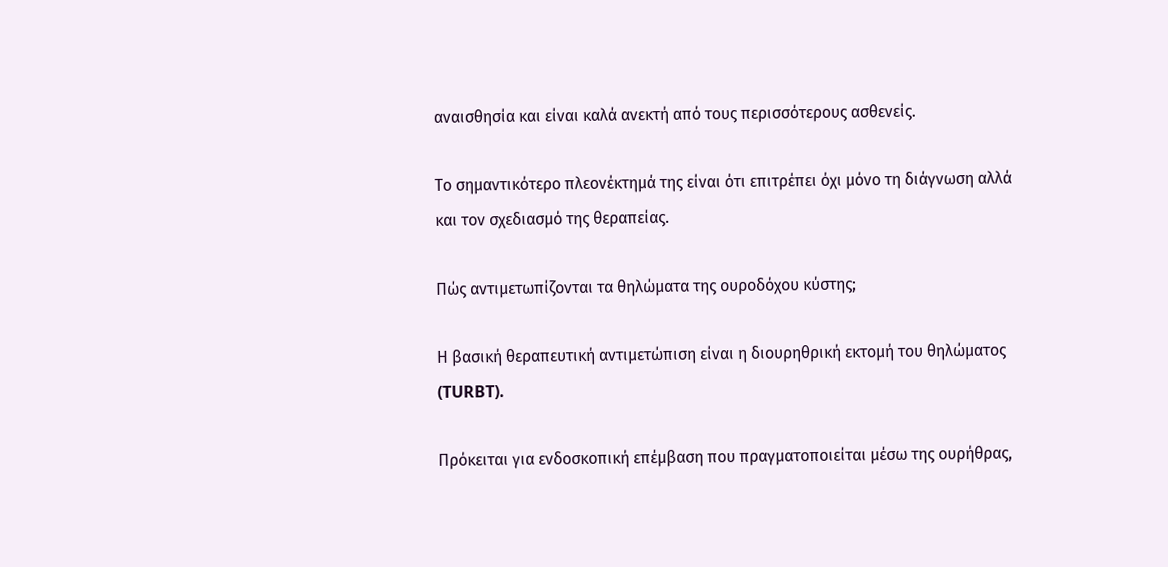αναισθησία και είναι καλά ανεκτή από τους περισσότερους ασθενείς.

Το σημαντικότερο πλεονέκτημά της είναι ότι επιτρέπει όχι μόνο τη διάγνωση αλλά και τον σχεδιασμό της θεραπείας.

Πώς αντιμετωπίζονται τα θηλώματα της ουροδόχου κύστης;

Η βασική θεραπευτική αντιμετώπιση είναι η διουρηθρική εκτομή του θηλώματος (TURBT).

Πρόκειται για ενδοσκοπική επέμβαση που πραγματοποιείται μέσω της ουρήθρας,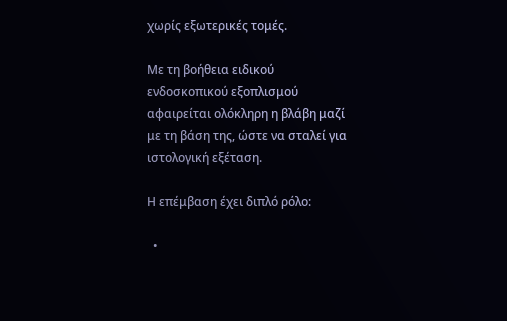χωρίς εξωτερικές τομές.

Με τη βοήθεια ειδικού ενδοσκοπικού εξοπλισμού αφαιρείται ολόκληρη η βλάβη μαζί με τη βάση της, ώστε να σταλεί για ιστολογική εξέταση.

Η επέμβαση έχει διπλό ρόλο:

  •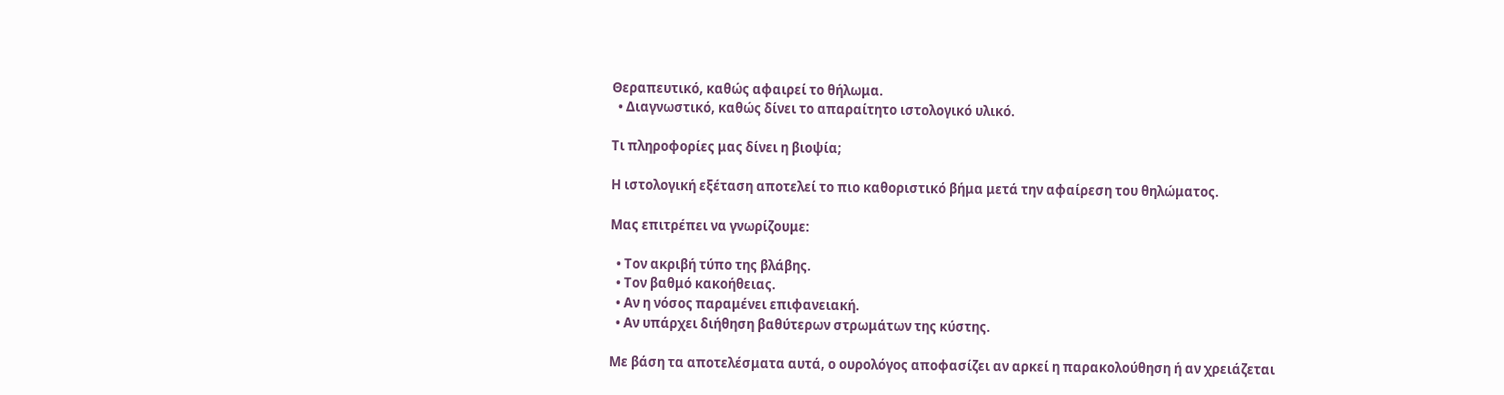Θεραπευτικό, καθώς αφαιρεί το θήλωμα.
  • Διαγνωστικό, καθώς δίνει το απαραίτητο ιστολογικό υλικό.

Τι πληροφορίες μας δίνει η βιοψία;

Η ιστολογική εξέταση αποτελεί το πιο καθοριστικό βήμα μετά την αφαίρεση του θηλώματος.

Μας επιτρέπει να γνωρίζουμε:

  • Τον ακριβή τύπο της βλάβης.
  • Τον βαθμό κακοήθειας.
  • Αν η νόσος παραμένει επιφανειακή.
  • Αν υπάρχει διήθηση βαθύτερων στρωμάτων της κύστης.

Με βάση τα αποτελέσματα αυτά, ο ουρολόγος αποφασίζει αν αρκεί η παρακολούθηση ή αν χρειάζεται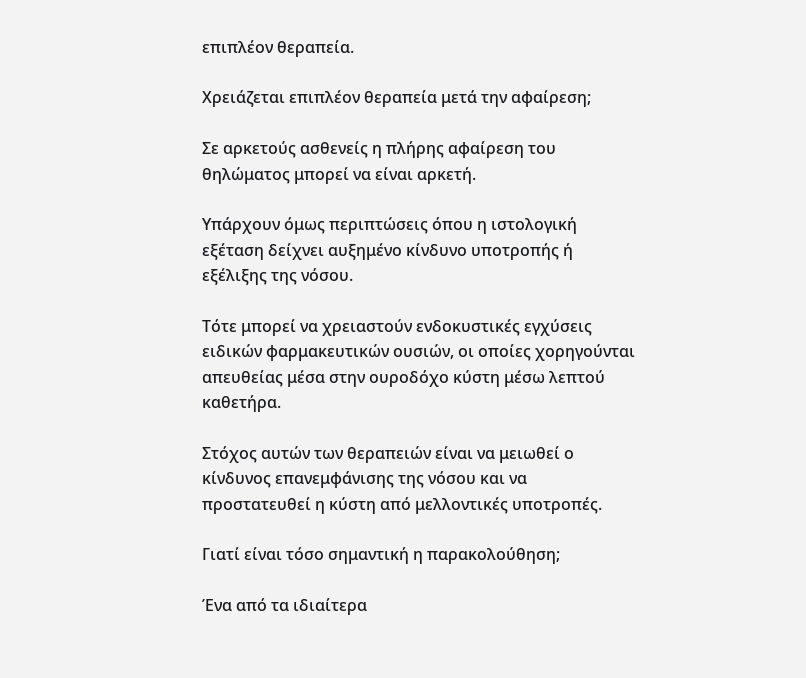επιπλέον θεραπεία.

Χρειάζεται επιπλέον θεραπεία μετά την αφαίρεση;

Σε αρκετούς ασθενείς η πλήρης αφαίρεση του θηλώματος μπορεί να είναι αρκετή.

Υπάρχουν όμως περιπτώσεις όπου η ιστολογική εξέταση δείχνει αυξημένο κίνδυνο υποτροπής ή εξέλιξης της νόσου.

Τότε μπορεί να χρειαστούν ενδοκυστικές εγχύσεις ειδικών φαρμακευτικών ουσιών, οι οποίες χορηγούνται απευθείας μέσα στην ουροδόχο κύστη μέσω λεπτού καθετήρα.

Στόχος αυτών των θεραπειών είναι να μειωθεί ο κίνδυνος επανεμφάνισης της νόσου και να προστατευθεί η κύστη από μελλοντικές υποτροπές.

Γιατί είναι τόσο σημαντική η παρακολούθηση;

Ένα από τα ιδιαίτερα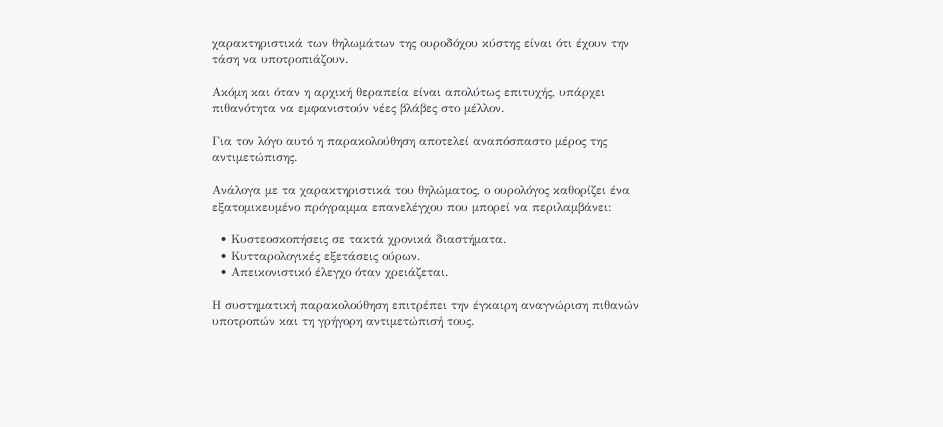χαρακτηριστικά των θηλωμάτων της ουροδόχου κύστης είναι ότι έχουν την τάση να υποτροπιάζουν.

Ακόμη και όταν η αρχική θεραπεία είναι απολύτως επιτυχής, υπάρχει πιθανότητα να εμφανιστούν νέες βλάβες στο μέλλον.

Για τον λόγο αυτό η παρακολούθηση αποτελεί αναπόσπαστο μέρος της αντιμετώπισης.

Ανάλογα με τα χαρακτηριστικά του θηλώματος, ο ουρολόγος καθορίζει ένα εξατομικευμένο πρόγραμμα επανελέγχου που μπορεί να περιλαμβάνει:

  • Κυστεοσκοπήσεις σε τακτά χρονικά διαστήματα.
  • Κυτταρολογικές εξετάσεις ούρων.
  • Απεικονιστικό έλεγχο όταν χρειάζεται.

Η συστηματική παρακολούθηση επιτρέπει την έγκαιρη αναγνώριση πιθανών υποτροπών και τη γρήγορη αντιμετώπισή τους.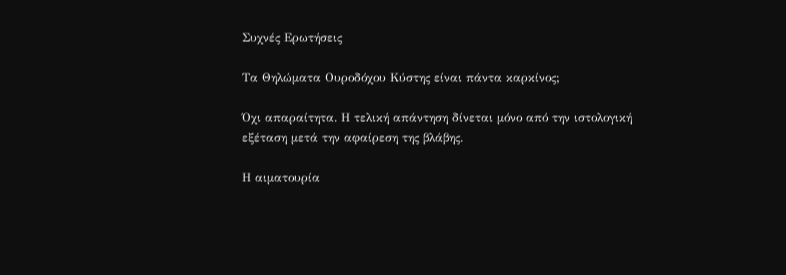Συχνές Ερωτήσεις

Τα Θηλώματα Ουροδόχου Κύστης είναι πάντα καρκίνος;

Όχι απαραίτητα. Η τελική απάντηση δίνεται μόνο από την ιστολογική εξέταση μετά την αφαίρεση της βλάβης.

Η αιματουρία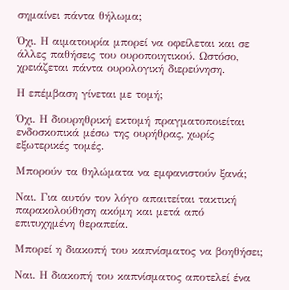σημαίνει πάντα θήλωμα;

Όχι. Η αιματουρία μπορεί να οφείλεται και σε άλλες παθήσεις του ουροποιητικού. Ωστόσο, χρειάζεται πάντα ουρολογική διερεύνηση.

Η επέμβαση γίνεται με τομή;

Όχι. Η διουρηθρική εκτομή πραγματοποιείται ενδοσκοπικά μέσω της ουρήθρας, χωρίς εξωτερικές τομές.

Μπορούν τα θηλώματα να εμφανιστούν ξανά;

Ναι. Για αυτόν τον λόγο απαιτείται τακτική παρακολούθηση ακόμη και μετά από επιτυχημένη θεραπεία.

Μπορεί η διακοπή του καπνίσματος να βοηθήσει;

Ναι. Η διακοπή του καπνίσματος αποτελεί ένα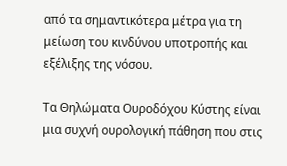από τα σημαντικότερα μέτρα για τη μείωση του κινδύνου υποτροπής και εξέλιξης της νόσου.

Τα Θηλώματα Ουροδόχου Κύστης είναι μια συχνή ουρολογική πάθηση που στις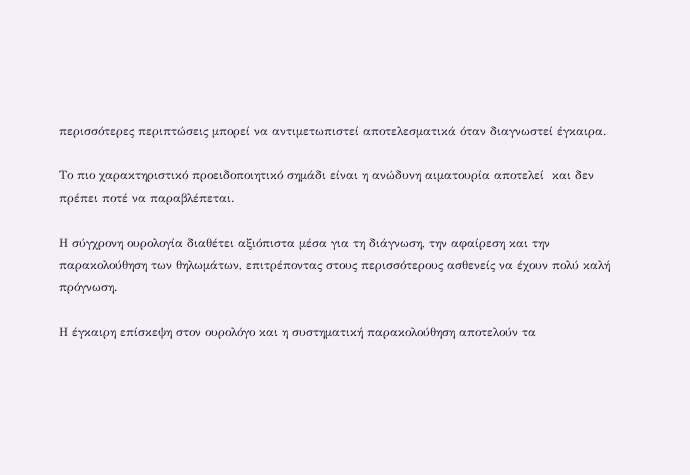περισσότερες περιπτώσεις μπορεί να αντιμετωπιστεί αποτελεσματικά όταν διαγνωστεί έγκαιρα.

Το πιο χαρακτηριστικό προειδοποιητικό σημάδι είναι η ανώδυνη αιματουρία αποτελεί  και δεν πρέπει ποτέ να παραβλέπεται.

Η σύγχρονη ουρολογία διαθέτει αξιόπιστα μέσα για τη διάγνωση, την αφαίρεση και την παρακολούθηση των θηλωμάτων, επιτρέποντας στους περισσότερους ασθενείς να έχουν πολύ καλή πρόγνωση.

Η έγκαιρη επίσκεψη στον ουρολόγο και η συστηματική παρακολούθηση αποτελούν τα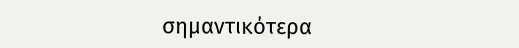σημαντικότερα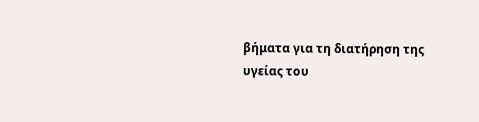βήματα για τη διατήρηση της υγείας του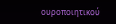ουροποιητικού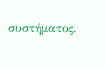συστήματος.